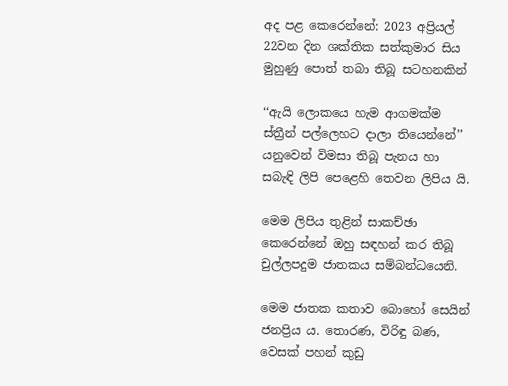අද පළ කෙරෙන්නේ: 2023 අප්‍රියල් 22වන දින ශක්තික සත්කුමාර සිය මුහුණු පොත් තබා තිබූ සටහනකින්

‘‘ඇයි ලොකයෙ හැම ආගමක්ම ස්ත්‍රීන් පල්ලෙහට දාලා තියෙන්නේ’’ යනුවෙන් විමසා තිබූ පැනය හා සබැඳි ලිපි පෙළෙහි තෙවන ලිපිය යි.

මෙම ලිපිය තුළින් සාකච්ඡා කෙරෙන්නේ ඔහු සඳහන් කර තිබූ චුල්ලපදුම ජාතකය සම්බන්ධයෙනි.

මෙම ජාතක කතාව බොහෝ සෙයින් ජනප්‍රිය ය. තොරණ, විරිඳු බණ, වෙසක් පහන් කුඩු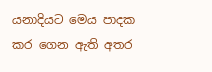යනාදියට මෙය පාදක කර ගෙන ඇති අතර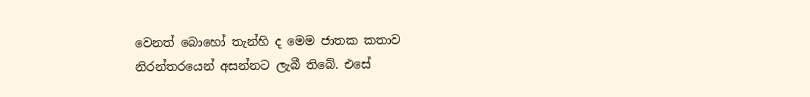වෙනත් බොහෝ තැන්හි ද මෙම ජාතක කතාව නිරන්තරයෙන් අසන්නට ලැබී තිබේ. එසේ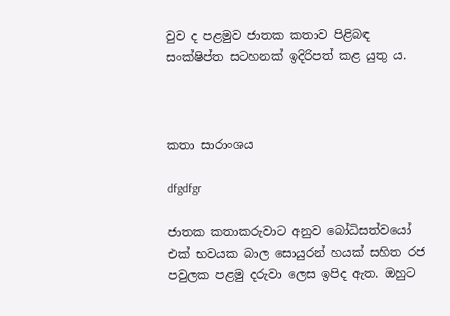වුව ද පළමුව ජාතක කතාව පිළිබඳ සංක්ෂිප්ත සටහනක් ඉදිරිපත් කළ යුතු ය.



කතා සාරාංශය

dfgdfgr

ජාතක කතාකරුවාට අනුව බෝධිසත්වයෝ එක් භවයක බාල සොයුරන් හයක් සහිත රජ පවුලක පළමු දරුවා ලෙස ඉපිද ඇත. ඔහුට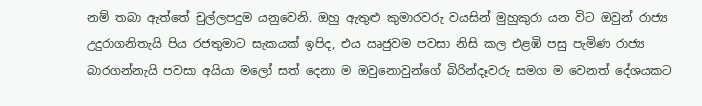නම් තබා ඇත්තේ චුල්ලපදුම යනුවෙනි. ඔහු ඇතුළු කුමාරවරු වයසින් මුහුකුරා යන විට ඔවුන් රාජ්‍ය උදුරාගනිතැයි පිය රජතුමාට සැකයක් ඉපිද, එය ඍජුවම පවසා නිසි කල එළඹි පසු පැමිණ රාජ්‍ය බාරගන්නැයි පවසා අයියා මලෝ සත් දෙනා ම ඔවුනොවුන්ගේ බිරින්දෑවරු සමග ම වෙනත් දේශයකට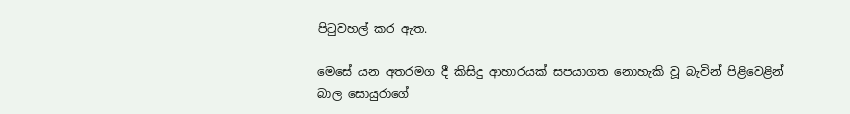පිටුවහල් කර ඇත.

මෙසේ යන අතරමග දී කිසිදු ආහාරයක් සපයාගත නොහැකි වූ බැවින් පිළිවෙළින් බාල සොයුරාගේ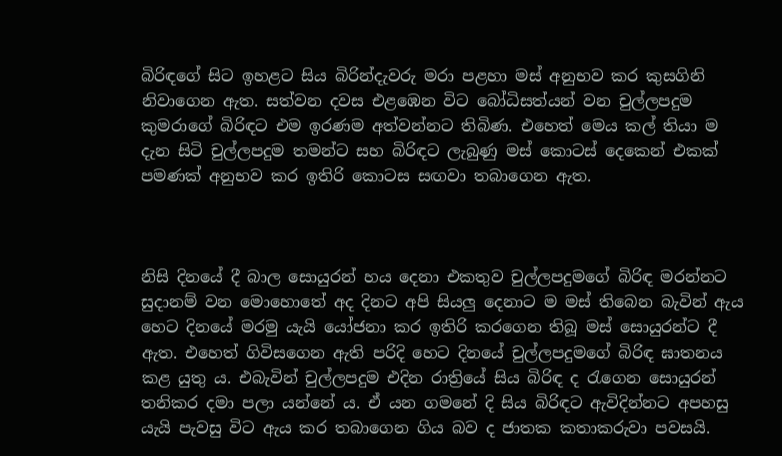බිරිඳගේ සිට ඉහළට සිය බිරින්දැවරු මරා පළහා මස් අනුභව කර කුසගිනි නිවාගෙන ඇත. සත්වන දවස එළඹෙන විට බෝධිසත්යන් වන චුල්ලපදුම කුමරාගේ බිරිඳට එම ඉරණම අත්වන්නට තිබිණ. එහෙත් මෙය කල් තියා ම දැන සිටි චුල්ලපදුම තමන්ට සහ බිරිඳට ලැබුණු මස් කොටස් දෙකෙන් එකක් පමණක් අනුභව කර ඉතිරි කොටස සඟවා තබාගෙන ඇත.



නිසි දිනයේ දී බාල සොයුරන් හය දෙනා එකතුව චුල්ලපදුමගේ බිරිඳ මරන්නට සුදානම් වන මොහොතේ අද දිනට අපි සියලු දෙනාට ම මස් තිබෙන බැවින් ඇය හෙට දිනයේ මරමු යැයි යෝජනා කර ඉතිරි කරගෙන තිබූ මස් සොයුරන්ට දී ඇත. එහෙත් ගිවිසගෙන ඇති පරිදි හෙට දිනයේ චුල්ලපදුමගේ බිරිඳ ඝාතනය කළ යුතු ය. එබැවින් චුල්ලපදුම එදින රාත්‍රියේ සිය බිරිඳ ද රැගෙන සොයුරන් තනිකර දමා පලා යන්නේ ය. ඒ යන ගමනේ දි සිය බිරිඳට ඇවිදින්නට අපහසු යැයි පැවසු විට ඇය කර තබාගෙන ගිය බව ද ජාතක කතාකරුවා පවසයි.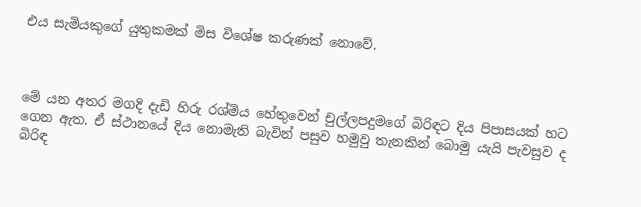එය සැමියකුගේ යුතුකමක් මිස විශේෂ කරුණක් නොවේ.



මේ යන අතර මගදි දැඩි හිරු රශ්මිය හේතුවෙන් චුල්ලපදුමගේ බිරිඳට දිය පිපාසයක් හට ගෙන ඇත. ඒ ස්ථානයේ දිය නොමැති බැවින් පසුව හමුවු තැනකින් බොමු යැයි පැවසුව ද බිරිඳ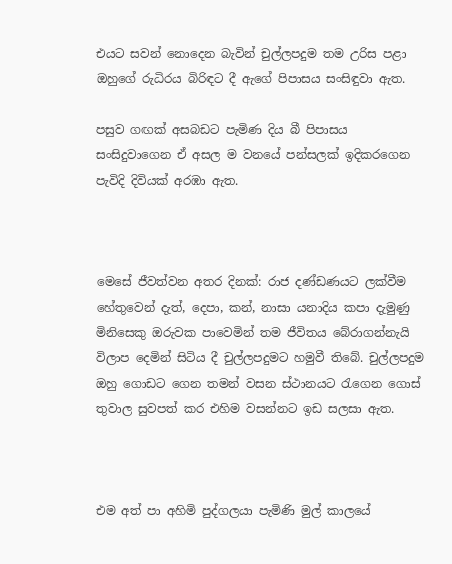එයට සවන් නොදෙන බැවින් චුල්ලපදුම තම උරිස පළා ඔහුගේ රුධිරය බිරිඳට දී ඇගේ පිපාසය සංසිඳුවා ඇත.

පසුව ගඟක් අසබඩට පැමිණ දිය බී පිපාසය සංසිදුවාගෙන ඒ අසල ම වනයේ පන්සලක් ඉදිකරගෙන පැවිදි දිවියක් අරඹා ඇත.



මෙසේ ජීවත්වන අතර දිනක්: රාජ දණ්ඩණයට ලක්වීම හේතුවෙන් දැත්, දෙපා, කන්, නාසා යනාදිය කපා දැමුණු මිනිසෙකු ඔරුවක පාවෙමින් තම ජීවිතය බේරාගන්නැයි විලාප දෙමින් සිටිය දී චුල්ලපදුමට හමුවී තිබේ. චුල්ලපදුම ඔහු ගොඩට ගෙන තමන් වසන ස්ථානයට රැගෙන ගොස් තුවාල සුවපත් කර එහිම වසන්නට ඉඩ සලසා ඇත.



එම අත් පා අහිමි පුද්ගලයා පැමිණි මුල් කාලයේ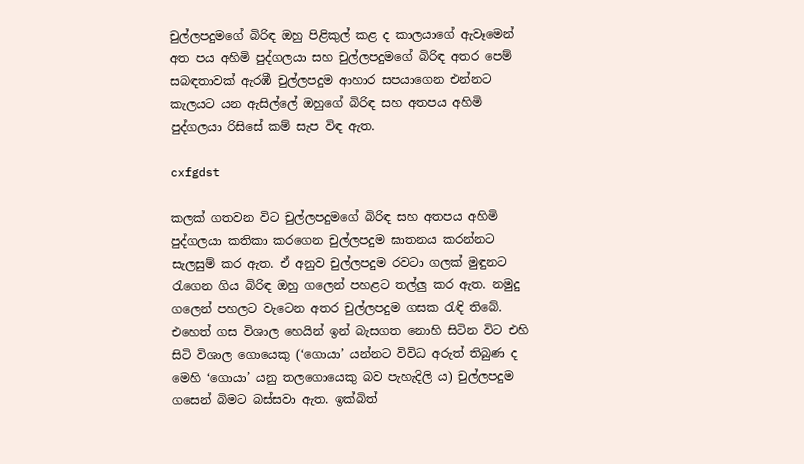චුල්ලපදුමගේ බිරිඳ ඔහු පිළිකුල් කළ ද කාලයාගේ ඇවෑමෙන් අත පය අහිමි පුද්ගලයා සහ චුල්ලපදුමගේ බිරිඳ අතර පෙම් සබඳතාවක් ඇරඹී චුල්ලපදුම ආහාර සපයාගෙන එන්නට කැලයට යන ඇසිල්ලේ ඔහුගේ බිරිඳ සහ අතපය අහිමි පුද්ගලයා රිසිසේ කම් සැප විඳ ඇත.

cxfgdst

කලක් ගතවන විට චුල්ලපදුමගේ බිරිඳ සහ අතපය අහිමි පුද්ගලයා කතිකා කරගෙන චුල්ලපදුම ඝාතනය කරන්නට සැලසුම් කර ඇත. ඒ අනුව චුල්ලපදුම රවටා ගලක් මුඳුනට රැගෙන ගිය බිරිඳ ඔහු ගලෙන් පහළට තල්ලු කර ඇත. නමුදු ගලෙන් පහලට වැටෙන අතර චුල්ලපදුම ගසක රැඳි තිබේ. එහෙත් ගස විශාල හෙයින් ඉන් බැසගත නොහි සිටින විට එහි සිටි විශාල ගොයෙකු (‘ගොයා’ යන්නට විවිධ අරුත් තිබුණ ද මෙහි ‘ගොයා’ යනු තලගොයෙකු බව පැහැදිලි ය) චුල්ලපදුම ගසෙන් බිමට බස්සවා ඇත. ඉක්බිත්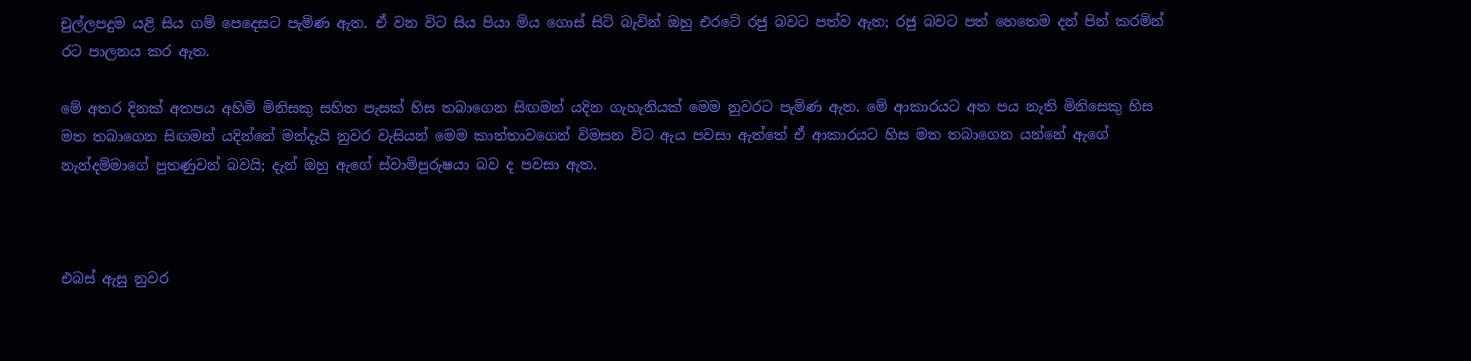චුල්ලපදුම යළි සිය ගම් පෙදෙසට පැමිණ ඇත. ඒ වන විට සිය පියා මිය ගොස් සිටි බැවින් ඔහු එරටේ රජු බවට පත්ව ඇත; රජු බවට පත් හෙතෙම දන් පින් කරමින් රට පාලනය කර ඇත.

මේ අතර දිනක් අතපය අහිමි මිනිසකු සහිත පැසක් හිස තබාගෙන සිඟමන් යදින ගැහැනියක් මෙම නුවරට පැමිණ ඇත. මේ ආකාරයට අත පය නැති මිනිසෙකු හිස මත තබාගෙන සිඟමන් යදින්නේ මන්දැයි නුවර වැසියන් මෙම කාන්තාවගෙන් විමසන විට ඇය පවසා ඇත්තේ ඒ ආකාරයට හිස මත තබාගෙන යන්නේ ඇගේ නැන්දම්මාගේ පුතණුවන් බවයි; දැන් ඔහු ඇගේ ස්වාමිපුරුෂයා බව ද පවසා ඇත.



එබස් ඇසු නුවර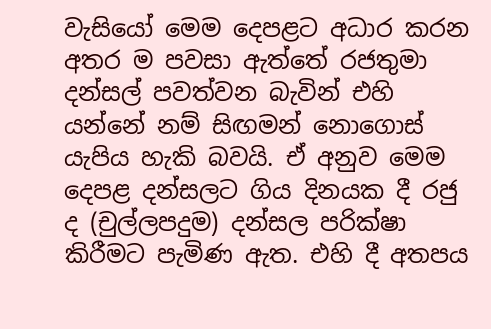වැසියෝ මෙම දෙපළට අධාර කරන අතර ම පවසා ඇත්තේ රජතුමා දන්සල් පවත්වන බැවින් එහි යන්නේ නම් සිඟමන් නොගොස් යැපිය හැකි බවයි. ඒ අනුව මෙම දෙපළ දන්සලට ගිය දිනයක දී රජු ද (චුල්ලපදුම) දන්සල පරික්ෂා කිරීමට පැමිණ ඇත. එහි දී අතපය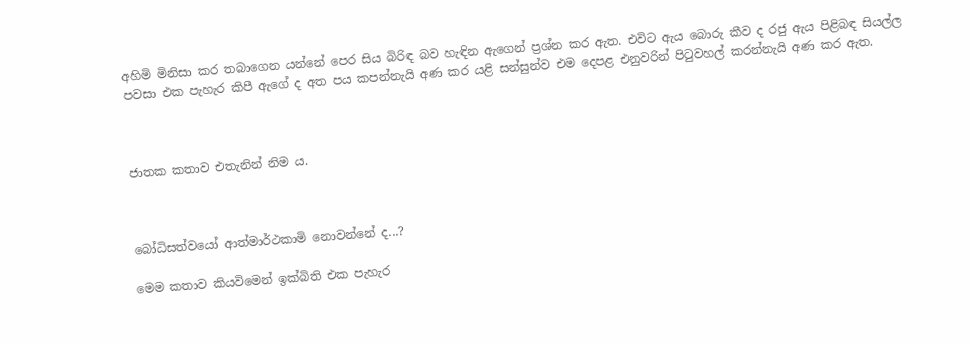අහිමි මිනිසා කර තබාගෙන යන්නේ පෙර සිය බිරිඳ බව හැඳින ඇගෙන් ප්‍රශ්න කර ඇත. එවිට ඇය බොරු කීව ද රජු ඇය පිළිබඳ සියල්ල පවසා එක පැහැර කිපී ඇගේ ද අත පය කපන්නැයි අණ කර යළි සන්සුන්ව එම දෙපළ එනුවරින් පිටුවහල් කරන්නැයි අණ කර ඇත.



ජාතක කතාව එතැනින් නිම ය.



බෝධිසත්වයෝ ආත්මාර්ථකාමි නොවන්නේ ද...?

මෙම කතාව කියවිමෙන් ඉක්බිති එක පැහැර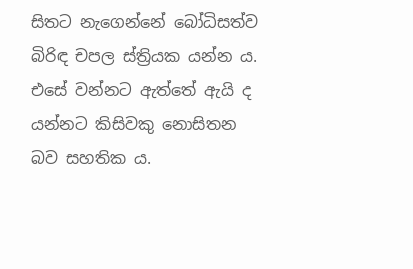සිතට නැගෙන්නේ බෝධිසත්ව බිරිඳ චපල ස්ත්‍රියක යන්න ය. එසේ වන්නට ඇත්තේ ඇයි ද යන්නට කිසිවකු නොසිතන බව සහතික ය.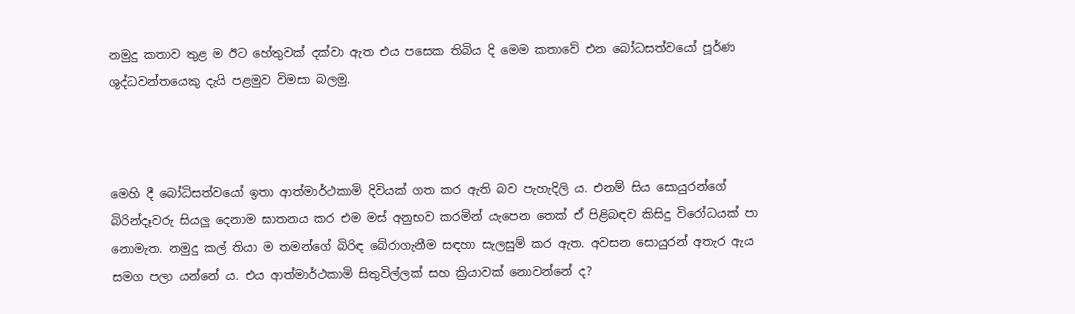නමුදු කතාව තුළ ම ඊට හේතුවක් දක්වා ඇත එය පසෙක තිබිය දි මෙම කතාවේ එන බෝධසත්වයෝ පූර්ණ ශුද්ධවන්තයෙකු දැයි පළමුව විමසා බලමු.



මෙහි දී බෝධිසත්වයෝ ඉතා ආත්මාර්ථකාමි දිවියක් ගත කර ඇති බව පැහැදිලි ය. එනම් සිය සොයුරන්ගේ බිරින්දෑවරු සියලු දෙනාම ඝාතනය කර එම මස් අනුභව කරමින් යැපෙන තෙක් ඒ පිළිබඳව කිසිදු විරෝධයක් පා නොමැත. නමුදු කල් තියා ම තමන්ගේ බිරිඳ බේරාගැනීම සඳහා සැලසුම් කර ඇත. අවසන සොයුරන් අතැර ඇය සමග පලා යන්නේ ය. එය ආත්මාර්ථකාමි සිතුවිල්ලක් සහ ක්‍රියාවක් නොවන්නේ ද?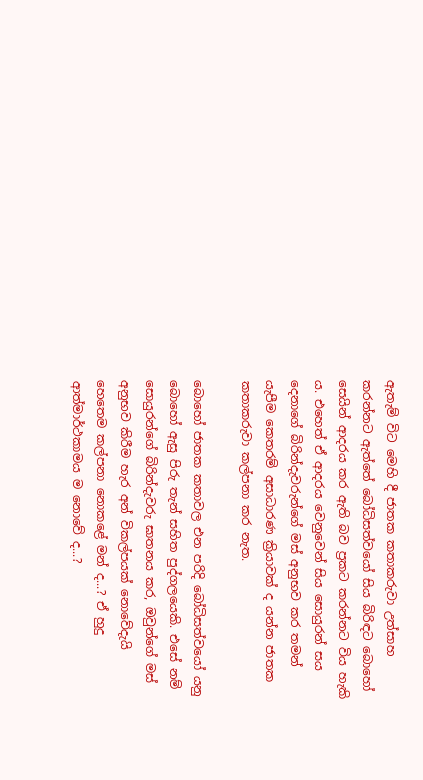ඇතැම් විට මෙහි දී ජාතක කතාකරුවා උත්සාහ කරන්නට ඇත්තේ බෝධිසත්වයෝ සිය බිරිඳට බොහෝ සෙයින් ආදරය කර ඇති බව ප්‍රකට කරන්නට විය හැකි ය. එහෙත් ඒ ආදරය වෙනුවෙන් සිය සොයුරන් සය දෙනාගේ බිරින්දැවරුන්ගේ මස් අනුභව කර තමන් යැපීම කෙතරම් අසාධාරණ ක්‍රියාවක් ද යන්න ජාතක කතාකරුවා කල්පනා කර නැත.

බොහෝ ජාතක කතාවල එන පරිදි බෝධිසත්වයෝ යනු බොහෝ ඇසු පිරු තැන් සහිත පුද්ගලයෙකි. එසේ නම් සොයුරන්ගේ බිරින්දැවරු ඝාතනය කර, ඔවුන්ගේ මස් අනුභව කිරීම හැර අන් විකල්පයක් නොවේදැයි හෙතෙම කල්පනා නොකළේ මන් ද...? ඒ හුදු ආත්මාර්ථකාමය ම නොවේ ද...?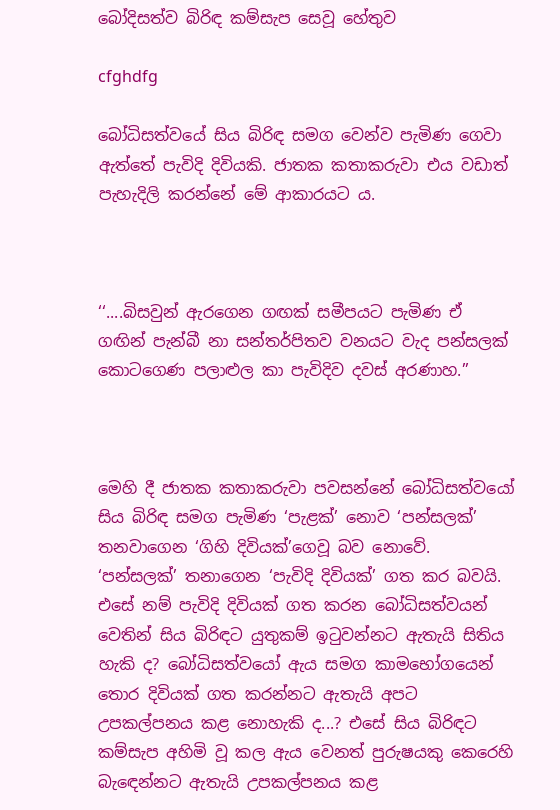බෝදිසත්ව බිරිඳ කම්සැප සෙවූ හේතුව

cfghdfg

බෝධිසත්වයේ සිය බිරිඳ සමග වෙන්ව පැමිණ ගෙවා ඇත්තේ පැවිදි දිවියකි. ජාතක කතාකරුවා එය වඩාත් පැහැදිලි කරන්නේ මේ ආකාරයට ය.



‘‘....බිසවුන් ඇරගෙන ගඟක් සමීපයට පැමිණ ඒ ගඟින් පැන්බී නා සන්තර්පිතව වනයට වැද පන්සලක් කොටගෙණ පලාළුල කා පැවිදිව දවස් අරණාහ.’’



මෙහි දී ජාතක කතාකරුවා පවසන්නේ බෝධිසත්වයෝ සිය බිරිඳ සමග පැමිණ ‘පැළක්’ නොව ‘පන්සලක්’ තනවාගෙන ‘ගිහි දිවියක්’ගෙවූ බව නොවේ. ‘පන්සලක්’ තනාගෙන ‘පැවිදි දිවියක්’ ගත කර බවයි. එසේ නම් පැවිදි දිවියක් ගත කරන බෝධිසත්වයන් වෙතින් සිය බිරිඳට යුතුකම් ඉටුවන්නට ඇතැයි සිතිය හැකි ද? බෝධිසත්වයෝ ඇය සමග කාමභෝගයෙන් තොර දිවියක් ගත කරන්නට ඇතැයි අපට උපකල්පනය කළ නොහැකි ද...? එසේ සිය බිරිඳට කම්සැප අහිමි වූ කල ඇය වෙනත් පුරුෂයකු කෙරෙහි බැඳෙන්නට ඇතැයි උපකල්පනය කළ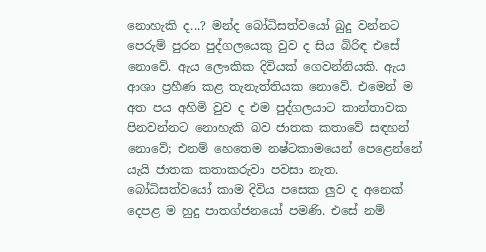නොහැකි ද...? මන්ද බෝධිසත්වයෝ බුදු වන්නට පෙරුම් පුරන පුද්ගලයෙකු වුව ද සිය බිරිඳ එසේ නොවේ. ඇය ලෞකික දිවියක් ගෙවන්නියකි. ඇය ආශා ප්‍රහීණ කළ තැනැත්තියක නොවේ. එමෙන් ම අත පය අහිමි වුව ද එම පුද්ගලයාට කාන්තාවක පිනවන්නට නොහැකි බව ජාතක කතාවේ සඳහන් නොවේ; එනම් හෙතෙම නෂ්ටකාමයෙන් පෙළෙන්නේ යැයි ජාතක කතාකරුවා පවසා නැත. බෝධිසත්වයෝ කාම දිවිය පසෙක ලුව ද අනෙක් දෙපළ ම හුදු පාතග්ජනයෝ පමණි. එසේ නම්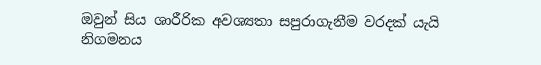ඔවුන් සිය ශාරීරික අවශ්‍යතා සපුරාගැනීම වරදක් යැයි නිගමනය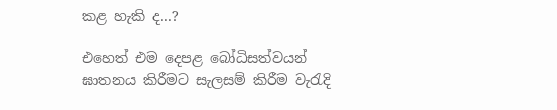කළ හැකි ද...?

එහෙත් එම දෙපළ බෝධිසත්වයන් ඝාතනය කිරීමට සැලසම් කිරීම වැරැදි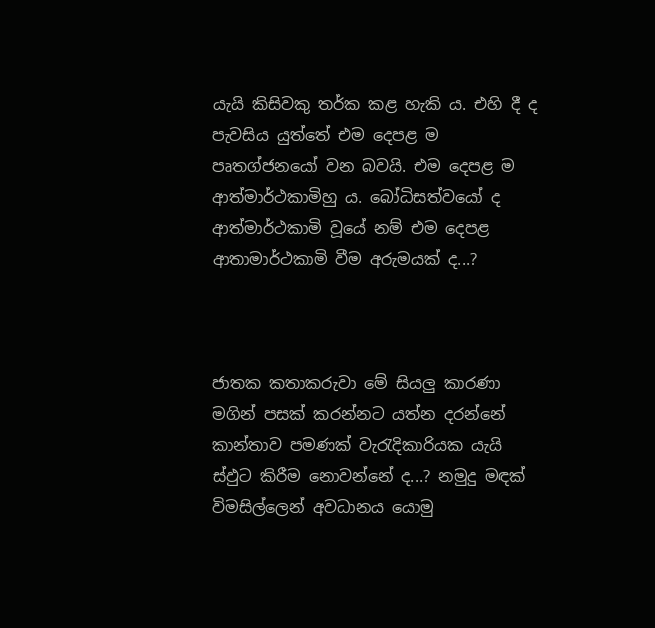යැයි කිසිවකු තර්ක කළ හැකි ය. එහි දී ද පැවසිය යුත්තේ එම දෙපළ ම පෘතග්ජනයෝ වන බවයි. එම දෙපළ ම ආත්මාර්ථකාමිහු ය. බෝධිසත්වයෝ ද ආත්මාර්ථකාමි වූයේ නම් එම දෙපළ ආතාමාර්ථකාමි වීම අරුමයක් ද...?



ජාතක කතාකරුවා මේ සියලු කාරණා මගින් පසක් කරන්නට යත්න දරන්නේ කාන්තාව පමණක් වැරැදිකාරියක යැයි ස්ඵුට කිරීම නොවන්නේ ද...? නමුදු මඳක් විමසිල්ලෙන් අවධානය යොමු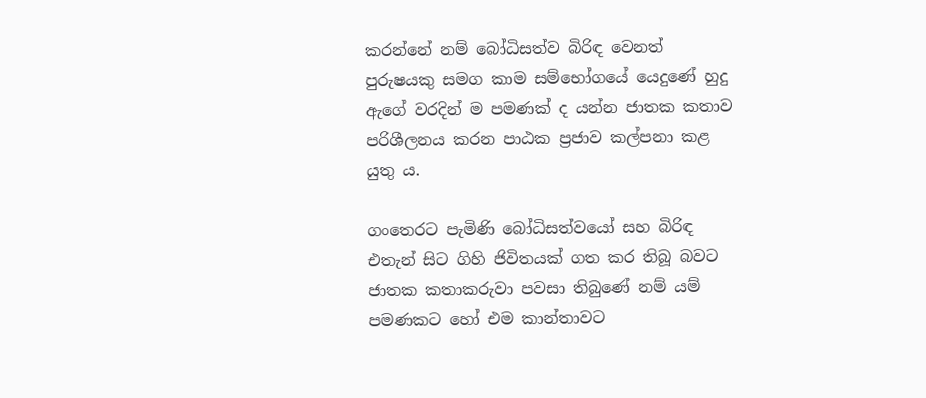කරන්නේ නම් බෝධිසත්ව බිරිඳ වෙනත් පුරුෂයකු සමග කාම සම්භෝගයේ යෙදුණේ හුදු ඇගේ වරදින් ම පමණක් ද යන්න ජාතක කතාව පරිශීලනය කරන පාඨක ප්‍රජාව කල්පනා කළ යුතු ය.

ගංතෙරට පැමිණි බෝධිසත්වයෝ සහ බිරිඳ එතැන් සිට ගිහි ජිවිතයක් ගත කර තිබූ බවට ජාතක කතාකරුවා පවසා තිබුණේ නම් යම් පමණකට හෝ එම කාන්තාවට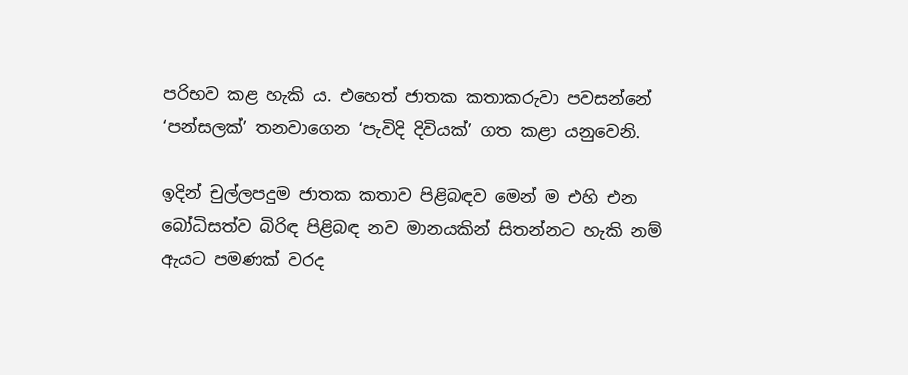පරිභව කළ හැකි ය. එහෙත් ජාතක කතාකරුවා පවසන්නේ ‘පන්සලක්’ තනවාගෙන ‘පැවිදි දිවියක්’ ගත කළා යනුවෙනි.

ඉදින් චුල්ලපදුම ජාතක කතාව පිළිබඳව මෙන් ම එහි එන බෝධිසත්ව බිරිඳ පිළිබඳ නව මානයකින් සිතන්නට හැකි නම් ඇයට පමණක් වරද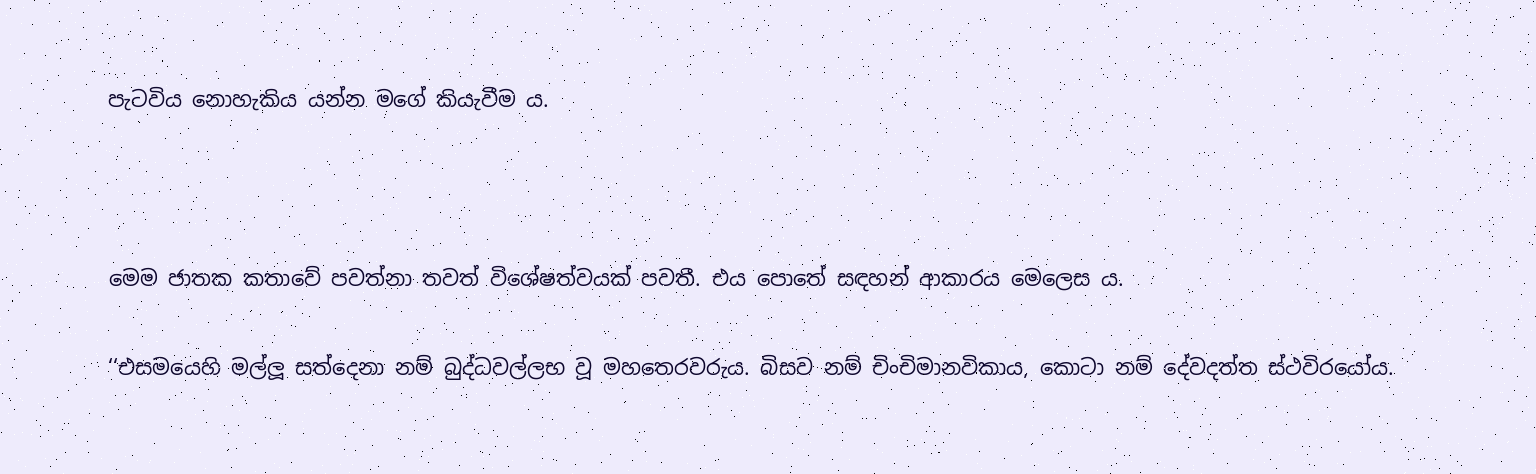පැටවිය නොහැකිය යන්න මගේ කියැවීම ය.



මෙම ජාතක කතාවේ පවත්නා තවත් විශේෂත්වයක් පවතී. එය පොතේ සඳහන් ආකාරය මෙලෙස ය.

‘‘එසමයෙහි මල්ලූ සත්දෙනා නම් බුද්ධවල්ලභ වූ මහතෙරවරුය. බිසව නම් චිංචිමානවිකාය, කොටා නම් දේවදත්ත ස්ථවිරයෝය.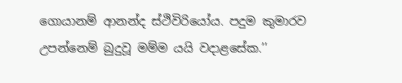ගොයානම් ආනන්ද ස්ථිවිරියෝය. පදුම කුමාරව උපන්නෙම් බුදුවූ මම්ම යයි වදාළසේක.’’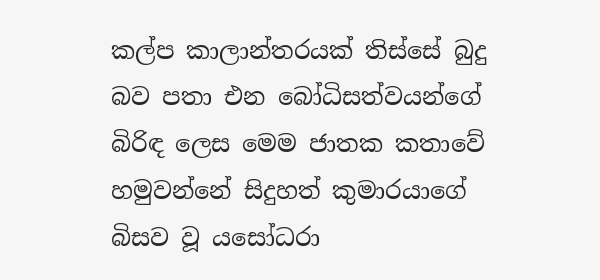කල්ප කාලාන්තරයක් තිස්සේ බුදු බව පතා එන බෝධිසත්වයන්ගේ බිරිඳ ලෙස මෙම ජාතක කතාවේ හමුවන්නේ සිදුහත් කුමාරයාගේ බිසව වූ යසෝධරා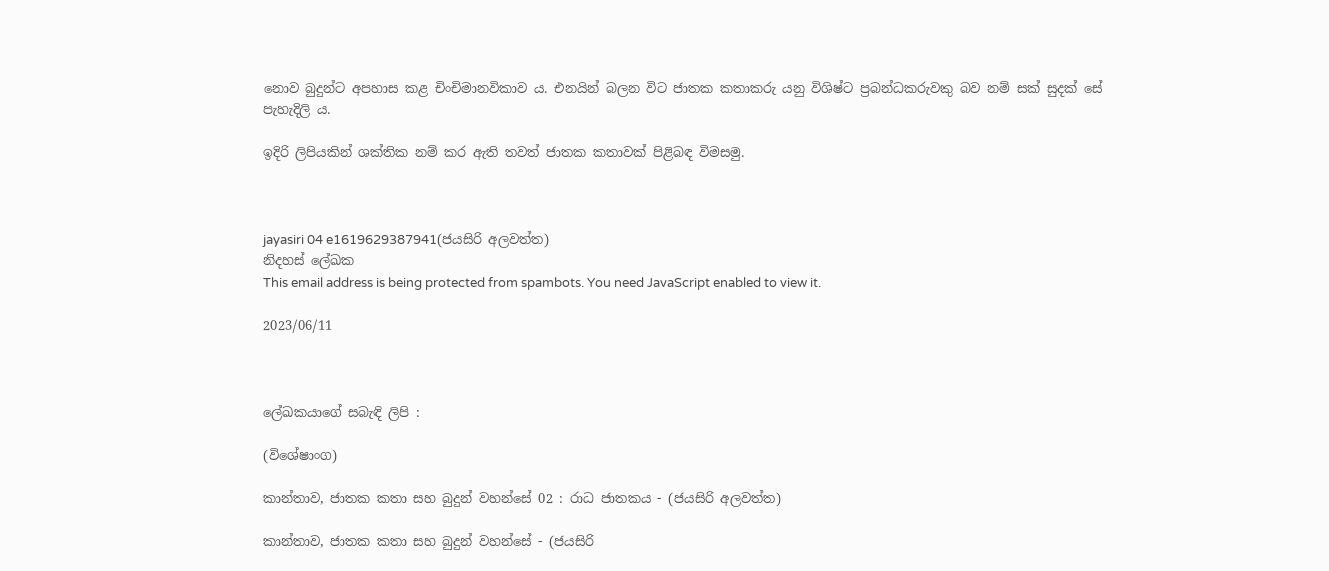නොව බුදුන්ට අපහාස කළ චිංචිමානවිකාව ය. එනයින් බලන විට ජාතක කතාකරු යනු විශිෂ්ට ප්‍රබන්ධකරුවකු බව නම් සක් සුදක් සේ පැහැදිලි ය.

ඉදිරි ලිපියකින් ශක්තික නම් කර ඇති තවත් ජාතක කතාවක් පිළිබඳ විමසමු.



jayasiri 04 e1619629387941(ජයසිරි අලවත්ත)
නිදහස් ලේඛක
This email address is being protected from spambots. You need JavaScript enabled to view it.

2023/06/11



ලේඛකයාගේ සබැඳි ලිපි :

(විශේෂාංග)

කාන්තාව, ජාතක කතා සහ බුදුන් වහන්සේ 02 : රාධ ජාතකය - (ජයසිරි අලවත්ත)

කාන්තාව, ජාතක කතා සහ බුදුන් වහන්සේ - (ජයසිරි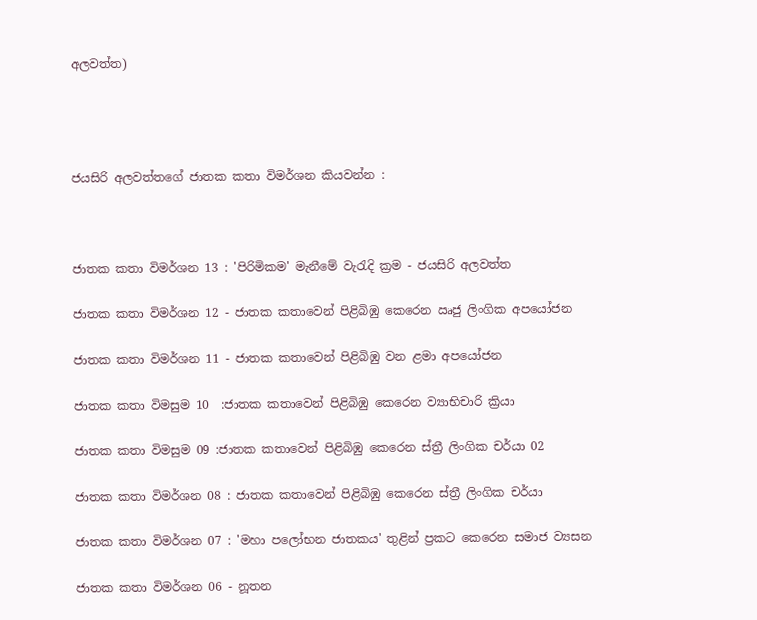අලවත්ත)




ජයසිරි අලවත්තගේ ජාතක කතා විමර්ශන කියවන්න :



ජාතක කතා විමර්ශන 13 : 'පිරිමිකම' මැනීමේ වැරැදි ක්‍රම - ජයසිරි අලවත්ත

ජාතක කතා විමර්ශන 12 - ජාතක කතාවෙන් පිළිබිඹු කෙරෙන ඍජු ලිංගික අපයෝජන

ජාතක කතා විමර්ශන 11 - ජාතක කතාවෙන් පිළිබිඹු වන ළමා අපයෝජන

ජාතක කතා විමසුම 10  :ජාතක කතාවෙන් පිළිබිඹු කෙරෙන ව්‍යාභිචාරි ක්‍රියා‍

ජාතක කතා විමසුම 09 :ජාතක කතාවෙන් පිළිබිඹු කෙරෙන ස්ත්‍රී ලිංගික චර්යා 02

ජාතක කතා විමර්ශන 08 : ජාතක කතාවෙන් පිළිබිඹු කෙරෙන ස්ත්‍රී ලිංගික චර්යා

ජාතක කතා විමර්ශන 07 : 'මහා පලෝභන ජාතකය' තුළින් ප්‍රකට කෙරෙන සමාජ ව්‍යසන

ජාතක කතා විමර්ශන 06 - නූතන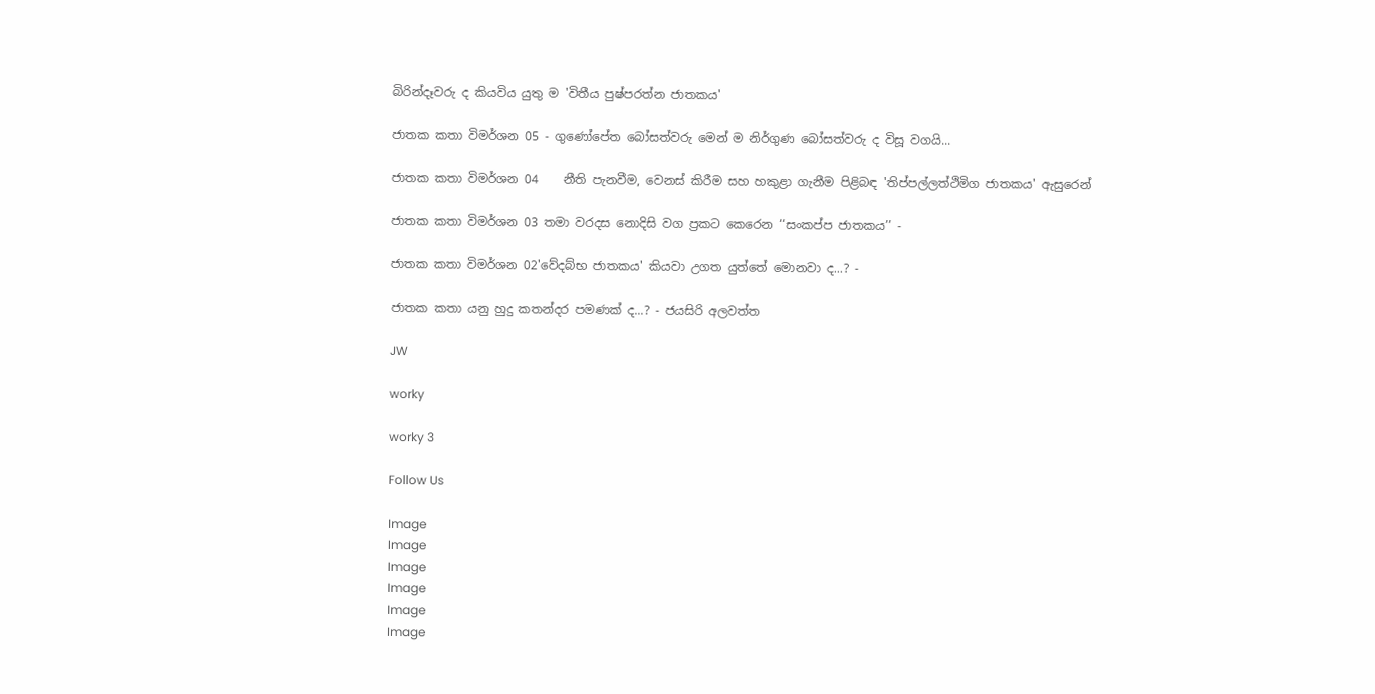බිරින්දෑවරු ද කියවිය යුතු ම 'විතීය පුෂ්පරත්න ජාතකය'

ජාතක කතා විමර්ශන 05 - ගුණෝපේත බෝසත්වරු මෙන් ම නිර්ගුණ බෝසත්වරු ද විසූ වගයි...

ජාතක කතා විමර්ශන 04    නීති පැනවීම, වෙනස් කිරීම සහ හකුළා ගැනීම පිළිබඳ 'තිප්පල්ලත්ථිමිග ජාතකය' ඇසුරෙන්

ජාතක කතා විමර්ශන 03 තමා වරදස නොදිසි වග ප්‍රකට කෙරෙන ‘‘සංකප්ප ජාතකය’’ -

ජාතක කතා විමර්ශන 02'වේදබ්භ ජාතකය' කියවා උගත යුත්තේ මොනවා ද...? -

ජාතක කතා යනු හුදු කතන්දර පමණක් ද...? - ජයසිරි අලවත්ත

JW

worky

worky 3

Follow Us

Image
Image
Image
Image
Image
Image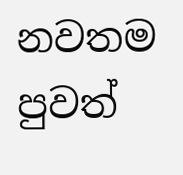නවතම පුවත්